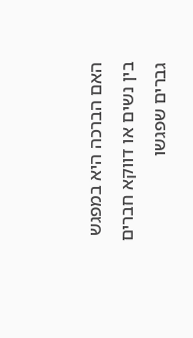האם הברכה היא במפגש בין נשים או דווקא חברים גברים שפגשו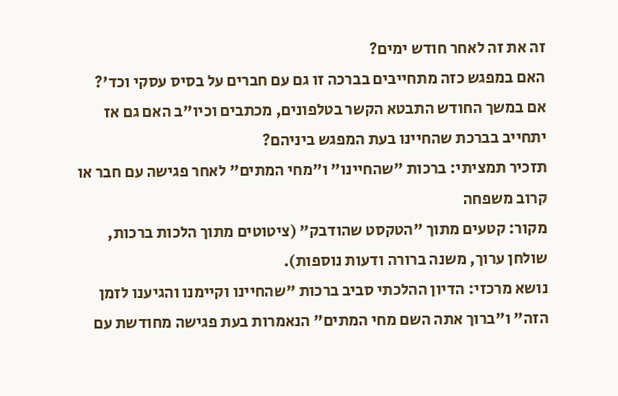זה את זה לאחר חודש ימים?
האם במפגש כזה מתחייבים בברכה זו גם עם חברים על בסיס עסקי וכד'?
אם במשך החודש התבטא הקשר בטלפונים, מכתבים וכיו"ב האם גם אז יתחייב בברכת שהחיינו בעת המפגש ביניהם?
תזכיר תמציתי: ברכות "שהחיינו" ו"מחי המתים" לאחר פגישה עם חבר או קרוב משפחה
מקור: קטעים מתוך "הטקסט שהודבק" (ציטוטים מתוך הלכות ברכות, שולחן ערוך, משנה ברורה ודעות נוספות).
נושא מרכזי: הדיון ההלכתי סביב ברכות "שהחיינו וקיימנו והגיענו לזמן הזה" ו"ברוך אתה השם מחי המתים" הנאמרות בעת פגישה מחודשת עם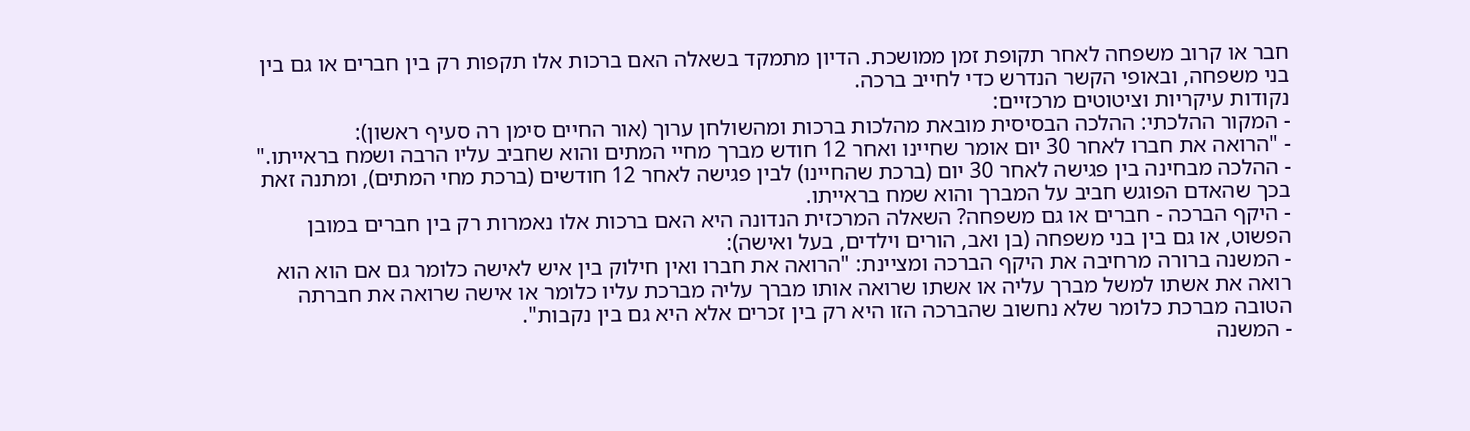חבר או קרוב משפחה לאחר תקופת זמן ממושכת. הדיון מתמקד בשאלה האם ברכות אלו תקפות רק בין חברים או גם בין בני משפחה, ובאופי הקשר הנדרש כדי לחייב ברכה.
נקודות עיקריות וציטוטים מרכזיים:
- המקור ההלכתי: ההלכה הבסיסית מובאת מהלכות ברכות ומהשולחן ערוך (אור החיים סימן רה סעיף ראשון):
- "הרואה את חברו לאחר 30 יום אומר שחיינו ואחר 12 חודש מברך מחיי המתים והוא שחביב עליו הרבה ושמח בראייתו."
- ההלכה מבחינה בין פגישה לאחר 30 יום (ברכת שהחיינו) לבין פגישה לאחר 12 חודשים (ברכת מחי המתים), ומתנה זאת בכך שהאדם הפוגש חביב על המברך והוא שמח בראייתו.
- היקף הברכה - חברים או גם משפחה? השאלה המרכזית הנדונה היא האם ברכות אלו נאמרות רק בין חברים במובן הפשוט, או גם בין בני משפחה (בן ואב, הורים וילדים, בעל ואישה):
- המשנה ברורה מרחיבה את היקף הברכה ומציינת: "הרואה את חברו ואין חילוק בין איש לאישה כלומר גם אם הוא הוא רואה את אשתו למשל מברך עליה או אשתו שרואה אותו מברך עליה מברכת עליו כלומר או אישה שרואה את חברתה הטובה מברכת כלומר שלא נחשוב שהברכה הזו היא רק בין זכרים אלא היא גם בין נקבות".
- המשנה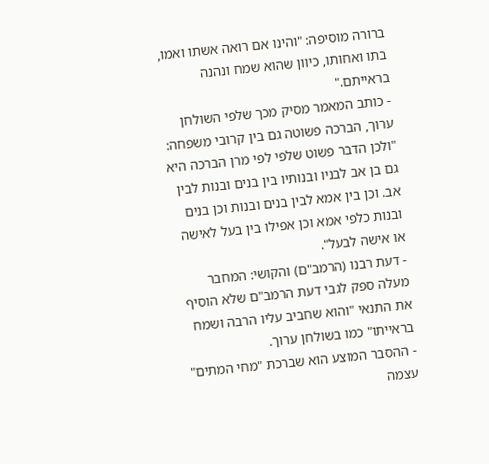ברורה מוסיפה: "והינו אם רואה אשתו ואמו, בתו ואחותו, כיוון שהוא שמח ונהנה בראייתם."
- כותב המאמר מסיק מכך שלפי השולחן ערוך, הברכה פשוטה גם בין קרובי משפחה: "ולכן הדבר פשוט שלפי לפי מרן הברכה היא גם בן אב לבניו ובנותיו בין בנים ובנות לבין אב. וכן בין אמא לבין בנים ובנות וכן בנים ובנות כלפי אמא וכן אפילו בין בעל לאישה או אישה לבעל".
- דעת רבנו (הרמב"ם) והקושי: המחבר מעלה ספק לגבי דעת הרמב"ם שלא הוסיף את התנאי "והוא שחביב עליו הרבה ושמח בראייתו" כמו בשולחן ערוך.
- ההסבר המוצע הוא שברכת "מחי המתים" עצמה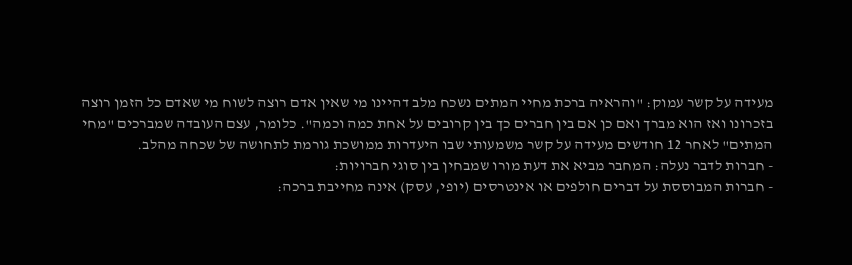מעידה על קשר עמוק: "והראיה ברכת מחיי המתים נשכח מלב דהיינו מי שאין אדם רוצה לשוח מי שאדם כל הזמן רוצה בזכרונו ואז הוא מברך ואם כן אם בין חברים כך בין קרובים על אחת כמה וכמה". כלומר, עצם העובדה שמברכים "מחי המתים" לאחר 12 חודשים מעידה על קשר משמעותי שבו היעדרות ממושכת גורמת לתחושה של שכחה מהלב.
- חברות לדבר נעלה: המחבר מביא את דעת מורו שמבחין בין סוגי חברויות:
- חברות המבוססת על דברים חולפים או אינטרסים (יופי, עסק) אינה מחייבת ברכה: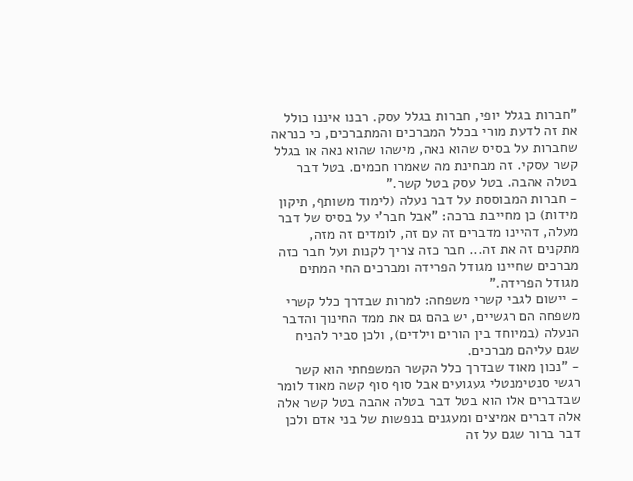"חברות בגלל יופי, חברות בגלל עסק. רבנו איננו כולל את זה לדעת מורי בכלל המברכים והמתברכים, כי כנראה שחברות על בסיס שהוא נאה, מישהו שהוא נאה או בגלל קשר עסקי. זה מבחינת מה שאמרו חכמים. בטל דבר בטלה אהבה. בטל עסק בטל קשר."
- חברות המבוססת על דבר נעלה (לימוד משותף, תיקון מידות) כן מחייבת ברכה: "אבל חבר'י על בסיס של דבר מעלה, דהיינו מדברים זה עם זה, לומדים זה מזה, מתקנים זה את זה... חבר כזה צריך לקנות ועל חבר כזה מברכים שחיינו מגודל הפרידה ומברכים החי המתים מגודל הפרידה."
- יישום לגבי קשרי משפחה: למרות שבדרך כלל קשרי משפחה הם רגשיים, יש בהם גם את ממד החינוך והדבר הנעלה (במיוחד בין הורים וילדים), ולכן סביר להניח שגם עליהם מברכים.
- "נכון מאוד שבדרך כלל הקשר המשפחתי הוא קשר רגשי סנטימנטלי געגועים אבל סוף סוף קשה מאוד לומר שבדברים אלו הוא בטל דבר בטלה אהבה בטל קשר אלה אלה דברים אמיצים ומעגנים בנפשות של בני אדם ולכן דבר ברור שגם על זה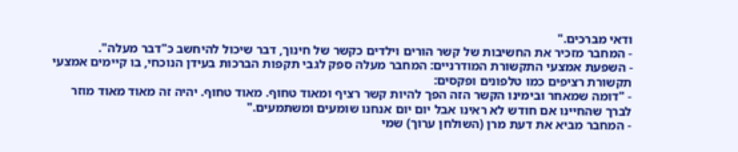ודאי מברכים."
- המחבר מזכיר את החשיבות של קשר הורים וילדים כקשר של חינוך, דבר שיכול להיחשב כ"דבר מעלה".
- השפעת אמצעי התקשורת המודרניים: המחבר מעלה ספק לגבי תקפות הברכות בעידן הנוכחי, בו קיימים אמצעי תקשורת רציפים כמו טלפונים ופקסים:
- "דומה שמאחר ובימינו הקשר הזה הפך להיות קשר רציף ומאוד טחוף. מאוד טחוף. יהיה זה מאוד מאוד מוזר לברך שהחיינו אם חודש לא ראינו אבל יום יום אנחנו שומעים ומשתמעים."
- המחבר מביא את דעת מרן (השולחן ערוך) שמי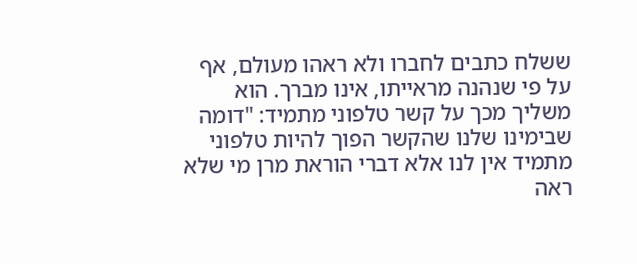ששלח כתבים לחברו ולא ראהו מעולם, אף על פי שנהנה מראייתו, אינו מברך. הוא משליך מכך על קשר טלפוני מתמיד: "דומה שבימינו שלנו שהקשר הפוך להיות טלפוני מתמיד אין לנו אלא דברי הוראת מרן מי שלא ראה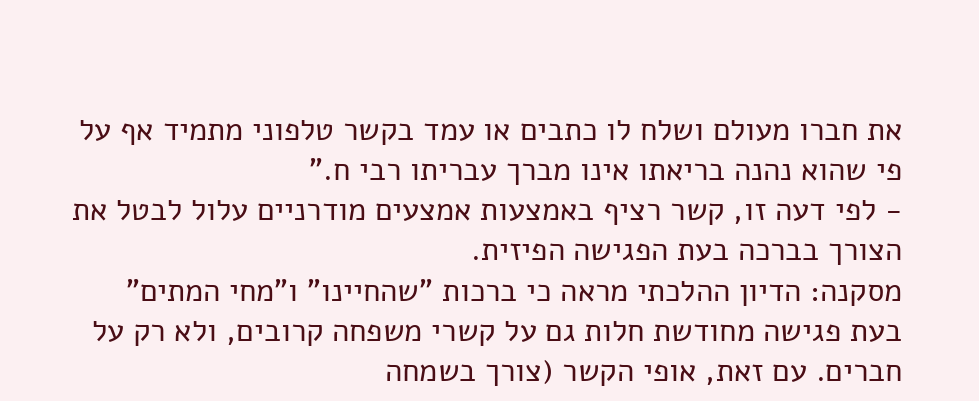את חברו מעולם ושלח לו כתבים או עמד בקשר טלפוני מתמיד אף על פי שהוא נהנה בריאתו אינו מברך עבריתו רבי ח."
- לפי דעה זו, קשר רציף באמצעות אמצעים מודרניים עלול לבטל את הצורך בברכה בעת הפגישה הפיזית.
מסקנה: הדיון ההלכתי מראה כי ברכות "שהחיינו" ו"מחי המתים" בעת פגישה מחודשת חלות גם על קשרי משפחה קרובים, ולא רק על חברים. עם זאת, אופי הקשר (צורך בשמחה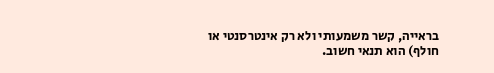בראייה, קשר משמעותי ולא רק אינטרסנטי או חולף) הוא תנאי חשוב.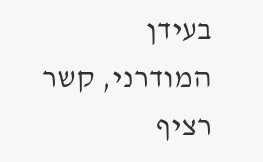בעידן המודרני, קשר רציף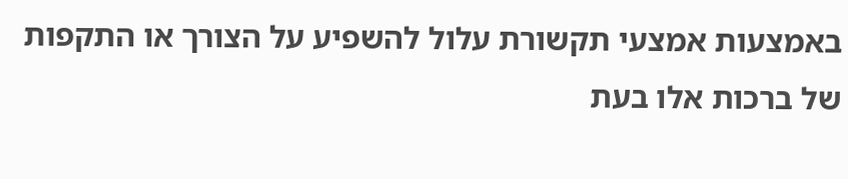באמצעות אמצעי תקשורת עלול להשפיע על הצורך או התקפות של ברכות אלו בעת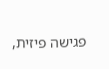פגישה פיזית,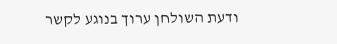ודעת השולחן ערוך בנוגע לקשר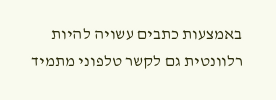באמצעות כתבים עשויה להיות רלוונטית גם לקשר טלפוני מתמיד